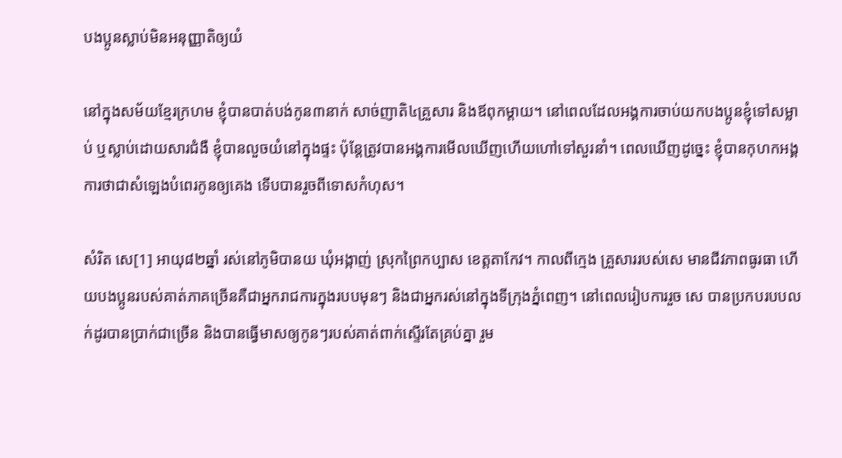បងប្អូនស្លាប់មិនអនុញ្ញាតិឲ្យយំ

នៅក្នុងសម័យខ្មែរក្រហម ខ្ញុំបានបាត់បង់កូន៣នាក់ សាច់ញាតិ៤គ្រួសារ និងឪពុកម្ដាយ។ នៅពេលដែលអង្គការចាប់យកបងប្អូនខ្ញុំទៅសម្លាប់ ឬស្លាប់ដោយសារជំងឺ ខ្ញុំបានលួចយំនៅក្នុងផ្ទះ ប៉ុន្តែត្រូវបានអង្គការមើលឃើញហើយហៅទៅសួរនាំ។ ពេលឃើញដូច្នេះ ខ្ញុំបានកុហកអង្គការថាជាសំឡេងបំពេរកូនឲ្យគេង ទើបបានរួចពីទោសកំហុស។

សំរិត សេ[1] អាយុ៨២ឆ្នាំ រស់នៅភូមិបានយ ឃុំអង្កាញ់ ស្រុកព្រៃកប្បាស ខេត្តតាកែវ។ កាលពីក្មេង គ្រួសាររបស់សេ មានជីវភាពធូរធា ហើយបងប្អូនរបស់គាត់ភាគច្រើនគឺជាអ្នករាជការក្នុងរបបមុនៗ និងជាអ្នករស់នៅក្នុងទីក្រុងភ្នំពេញ។ នៅពេលរៀបការរួច សេ បានប្រកបរបបលក់ដូរបានប្រាក់ជាច្រើន និងបានធ្វើមាសឲ្យកូនៗរបស់គាត់ពាក់ស្ទើរតែគ្រប់គ្នា រួម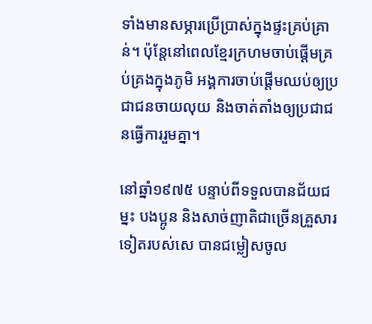ទាំងមានសម្ភារប្រើប្រាស់ក្នុងផ្ទះគ្រប់គ្រាន់។ ប៉ុន្តែនៅពេលខ្មែរក្រហមចាប់ផ្ដើមគ្រប់គ្រងក្នុងភូមិ អង្គការចាប់ផ្ដើមឈប់ឲ្យប្រជាជនចាយលុយ និងចាត់តាំងឲ្យប្រជាជនធ្វើការរួមគ្នា។

នៅឆ្នាំ១៩៧៥ បន្ទាប់ពីទទួលបានជ័យជម្នះ បងប្អូន និងសាច់ញាតិជាច្រើនគ្រួសារទៀតរបស់សេ បានជម្លៀសចូល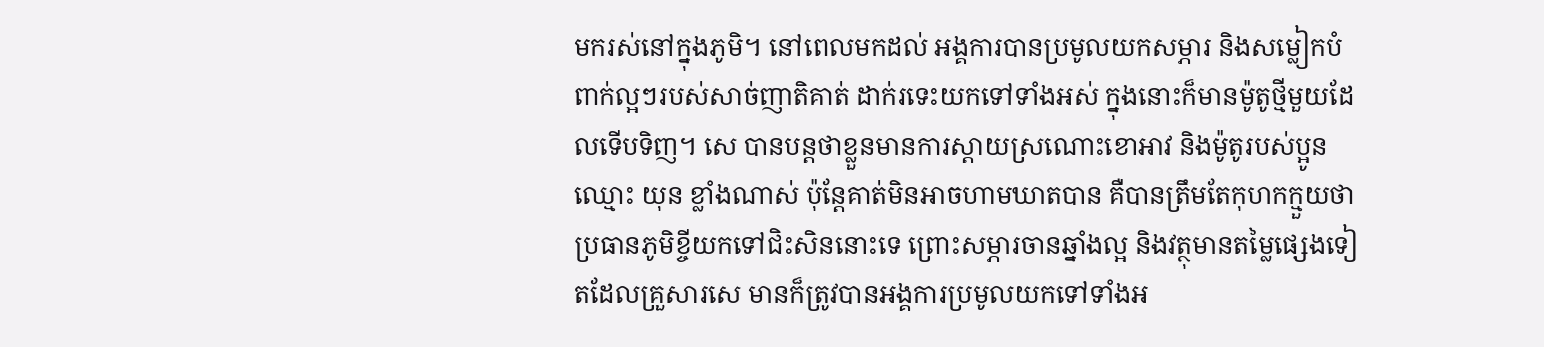មករស់នៅក្នុងភូមិ។ នៅពេលមកដល់ អង្គការបានប្រមូលយកសម្ភារ និងសម្លៀកបំពាក់ល្អៗរបស់សាច់ញាតិគាត់ ដាក់រទេះយកទៅទាំងអស់ ក្នុងនោះក៏មានម៉ូតូថ្មីមួយដែលទើបទិញ។ សេ បានបន្តថាខ្លួនមានការស្ដាយស្រណោះខោអាវ និងម៉ូតូរបស់ប្អូនឈ្មោះ យុន ខ្លាំងណាស់ ប៉ុន្តែគាត់មិនអាចហាមឃាតបាន គឺបានត្រឹមតែកុហកក្មួយថាប្រធានភូមិខ្ចីយកទៅជិះសិននោះទេ ព្រោះសម្ភារចានឆ្នាំងល្អ និងវត្ថុមានតម្លៃផ្សេងទៀតដែលគ្រួសារសេ មានក៏ត្រូវបានអង្គការប្រមូលយកទៅទាំងអ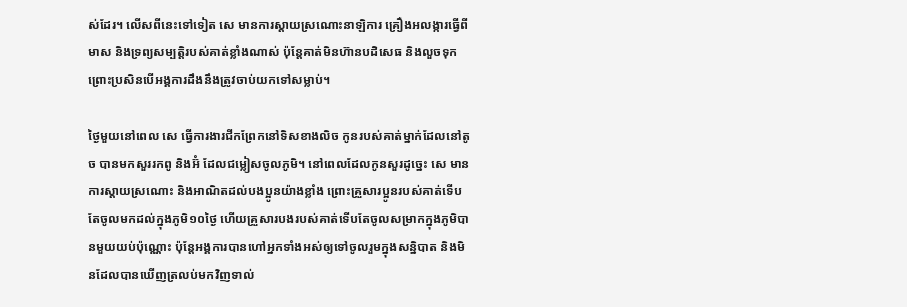ស់ដែរ។ លើសពីនេះទៅទៀត សេ មានការស្ដាយស្រណោះនាឡិការ គ្រឿងអលង្ការធ្វើពីមាស និងទ្រព្យសម្បត្តិរបស់គាត់ខ្លាំងណាស់ ប៉ុន្តែគាត់មិនហ៊ានបដិសេធ និងលួចទុក ព្រោះប្រសិនបើអង្គការដឹងនឹងត្រូវចាប់យកទៅសម្លាប់។

ថ្ងៃមួយនៅពេល សេ ធ្វើការងារជីកព្រែកនៅទិសខាងលិច កូនរបស់គាត់ម្នាក់ដែលនៅតូច បានមកសួររកពូ និងអ៊ំ ដែលជម្លៀសចូលភូមិ។ នៅពេលដែលកូនសួរដូច្នេះ សេ មានការស្ដាយស្រណោះ និងអាណិតដល់បងប្អូនយ៉ាងខ្លាំង ព្រោះគ្រួសារប្អូនរបស់គាត់ទើបតែចូលមកដល់ក្នុងភូមិ១០ថ្ងៃ ហើយគ្រួសារបងរបស់គាត់ទើបតែចូលសម្រាកក្នុងភូមិបានមួយយប់ប៉ុណ្ណោះ ប៉ុន្តែអង្គការបានហៅអ្នកទាំងអស់ឲ្យទៅចូលរួមក្នុងសន្និបាត និងមិនដែលបានឃើញត្រលប់មកវិញទាល់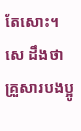តែសោះ។ សេ ដឹងថាគ្រួសារបងប្អូ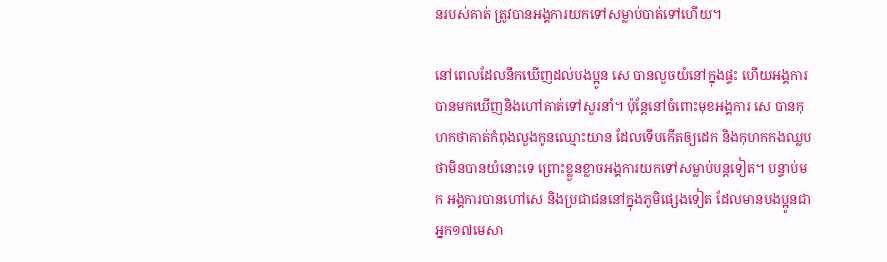នរបស់គាត់ ត្រូវបានអង្គការយកទៅសម្លាប់បាត់ទៅហើយ។

នៅពេលដែលនឹកឃើញដល់បងប្អូន សេ បានលួចយំនៅក្នុងផ្ទះ ហើយអង្គការបានមកឃើញនិងហៅគាត់ទៅសួរនាំ។ ប៉ុន្តែនៅចំពោះមុខអង្គការ សេ បានកុហកថាគាត់កំពុងលួងកូនឈ្មោះយាន ដែលទើបកើតឲ្យដេក និងកុហកកងឈ្លបថាមិនបានយំនោះទេ ព្រោះខ្លួនខ្លាចអង្គការយកទៅសម្លាប់បន្តទៀត។ បន្ទាប់មក អង្គការបានហៅសេ និងប្រជាជននៅក្នុងភូមិផ្សេងទៀត ដែលមានបងប្អូនជាអ្នក១៧មេសា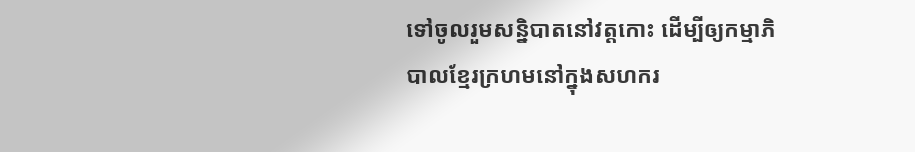ទៅចូលរួមសន្និបាតនៅវត្តកោះ ដើម្បីឲ្យកម្មាភិបាលខ្មែរក្រហមនៅក្នុងសហករ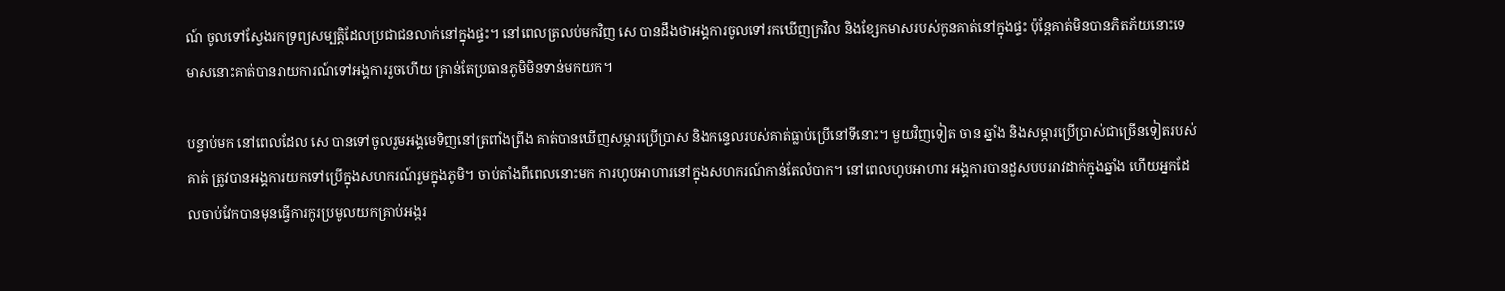ណ៍ ចូលទៅស្វែងរកទ្រព្យសម្បត្តិដែលប្រជាជនលាក់នៅក្នុងផ្ទះ។ នៅពេលត្រលប់មកវិញ សេ បានដឹងថាអង្គការចូលទៅរកឃើញក្រវិល និងខ្សែកមាសរបស់កូនគាត់នៅក្នុងផ្ទះ ប៉ុន្តែគាត់មិនបានភិតភ័យនោះទេ មាសនោះគាត់បានរាយការណ៍ទៅអង្គការរួចហើយ គ្រាន់តែប្រធានភូមិមិនទាន់មកយក។

បន្ទាប់មក នៅពេលដែល សេ បានទៅចូលរួមអង្គមេទិញនៅត្រពាំងព្រីង គាត់បានឃើញសម្ភារប្រើប្រាស និងកន្ទេលរបស់គាត់ធ្លាប់ប្រើនៅទីនោះ។ មួយវិញទៀត ចាន ឆ្នាំង និងសម្ភារប្រើប្រាស់ជាច្រើនទៀតរបស់គាត់ ត្រូវបានអង្គការយកទៅប្រើក្នុងសហករណ៍រួមក្នុងភូមិ។ ចាប់តាំងពីពេលនោះមក ការហូបអាហារនៅក្នុងសហករណ៍កាន់តែលំបាក។ នៅពេលហូបអាហារ អង្គការបានដួសបបររាវដាក់ក្នុងឆ្នាំង ហើយអ្នកដែលចាប់វែកបានមុនធ្វើការកូរប្រមូលយកគ្រាប់អង្ករ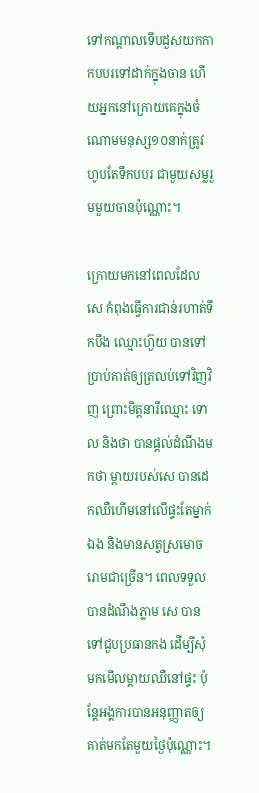ទៅកណ្ដាលទើបដួសយកកាកបបរទៅដាក់ក្នុងចាន ហើយអ្នកនៅក្រោយគេក្នុងចំណោមមនុស្ស១០នាក់ត្រូវហូបតែទឹកបបរ ជាមួយសម្លរួមមួយចានប៉ុណ្ណោះ។

ក្រោយមកនៅពេលដែល សេ កំពុងធ្វើការជាន់រហាត់ទឹកបឹង ឈ្មោះហ៊ួយ បានទៅប្រាប់គាត់ឲ្យត្រលប់ទៅវិញវិញ ព្រោះមិត្តនារីឈ្មោះ ទោល និងថា បានផ្ដល់ដំណឹងមកថា ម្ដាយរបស់សេ បានដេកឈឺហើមនៅលើផ្ទះតែម្នាក់ឯង និងមានសត្វស្រមោចរោមជាច្រើន។ ពេលទទួលបានដំណឹងភ្លាម សេ បានទៅជួបប្រធានកង ដើម្បីសុំមកមើលម្ដាយឈឺនៅផ្ទះ ប៉ុន្តែអង្គការបានអនុញ្ញាតឲ្យគាត់មកតែមួយថ្ងៃប៉ុណ្ណោះ។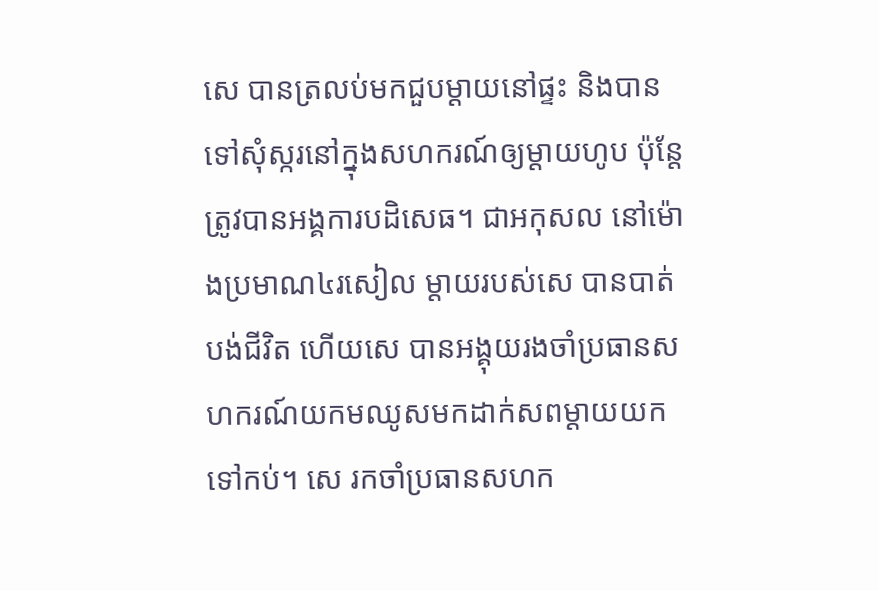សេ បានត្រលប់មកជួបម្ដាយនៅផ្ទះ និងបានទៅសុំស្ករនៅក្នុងសហករណ៍ឲ្យម្ដាយហូប ប៉ុន្តែត្រូវបានអង្គការបដិសេធ។ ជាអកុសល នៅម៉ោងប្រមាណ៤រសៀល ម្ដាយរបស់សេ បានបាត់បង់ជីវិត ហើយសេ បានអង្គុយរងចាំប្រធានសហករណ៍យកមឈូសមកដាក់សពម្ដាយយកទៅកប់។ សេ រកចាំប្រធានសហក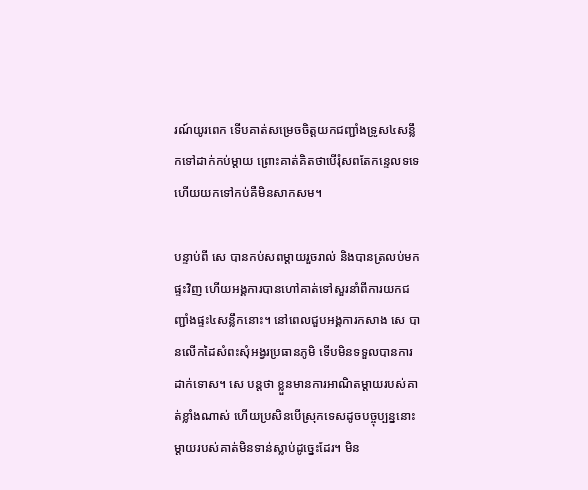រណ៍យូរពេក ទើបគាត់សម្រេចចិត្តយកជញ្ជាំងទ្រូស៤សន្លឹកទៅដាក់កប់ម្ដាយ ព្រោះគាត់គិតថាបើរុំសពតែកន្ទេលទទេ ហើយយកទៅកប់គឺមិនសាកសម។

បន្ទាប់ពី សេ បានកប់សពម្ដាយរួចរាល់ និងបានត្រលប់មកផ្ទះវិញ ហើយអង្គការបានហៅគាត់ទៅសួរនាំពីការយកជញ្ជាំងផ្ទះ៤សន្លឹកនោះ។ នៅពេលជួបអង្គការកសាង សេ បានលើកដៃសំពះសុំអង្វរប្រធានភូមិ ទើបមិនទទួលបានការដាក់ទោស។ សេ បន្តថា ខ្លួនមានការអាណិតម្ដាយរបស់គាត់ខ្លាំងណាស់ ហើយប្រសិនបើស្រុកទេសដូចបច្ចុប្បន្ននោះម្ដាយរបស់គាត់មិនទាន់ស្លាប់ដូច្នេះដែរ។ មិន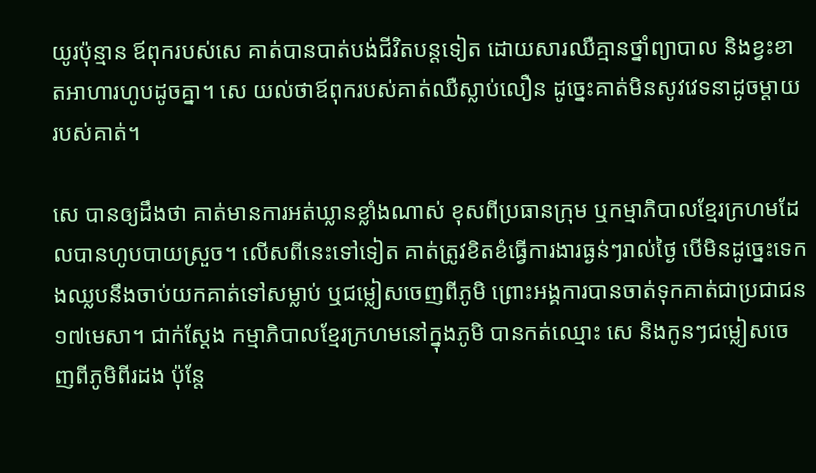យូរប៉ុន្មាន ឪពុករបស់សេ គាត់បានបាត់បង់ជីវិតបន្តទៀត ដោយសារឈឺគ្មានថ្នាំព្យាបាល និងខ្វះខាតអាហារហូបដូចគ្នា។ សេ យល់ថាឪពុករបស់គាត់ឈឺស្លាប់លឿន ដូច្នេះគាត់មិនសូវវេទនាដូចម្ដាយរបស់គាត់។

សេ បានឲ្យដឹងថា គាត់មានការអត់ឃ្លានខ្លាំងណាស់ ខុសពីប្រធានក្រុម ឬកម្មាភិបាលខ្មែរក្រហមដែលបានហូបបាយស្រួច។ លើសពីនេះទៅទៀត គាត់ត្រូវខិតខំធ្វើការងារធ្ងន់ៗរាល់ថ្ងៃ បើមិនដូច្នេះទេកងឈ្លបនឹងចាប់យកគាត់ទៅសម្លាប់ ឬជម្លៀសចេញពីភូមិ ព្រោះអង្គការបានចាត់ទុកគាត់ជាប្រជាជន១៧មេសា។ ជាក់ស្ដែង កម្មាភិបាលខ្មែរក្រហមនៅក្នុងភូមិ បានកត់ឈ្មោះ សេ និងកូនៗជម្លៀសចេញពីភូមិពីរដង ប៉ុន្តែ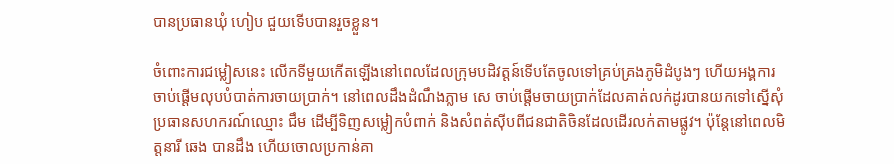បានប្រធានឃុំ ហៀប ជួយទើបបានរួចខ្លួន។

ចំពោះការជម្លៀសនេះ លើកទីមួយកើតឡើងនៅពេលដែលក្រុមបដិវត្តន៍ទើបតែចូលទៅគ្រប់គ្រងភូមិដំបូងៗ ហើយអង្គការចាប់ផ្ដើមលុបបំបាត់ការចាយប្រាក់។ នៅពេលដឹងដំណឹងភ្លាម សេ ចាប់ផ្ដើមចាយប្រាក់ដែលគាត់លក់ដូរបានយកទៅស្នើសុំប្រធានសហករណ៍ឈ្មោះ ជឹម ដើម្បីទិញសម្លៀកបំពាក់ និងសំពត់ស៊ីបពីជនជាតិចិនដែលដើរលក់តាមផ្លូវ។ ប៉ុន្តែនៅពេលមិត្តនារី ឆេង បានដឹង ហើយចោលប្រកាន់គា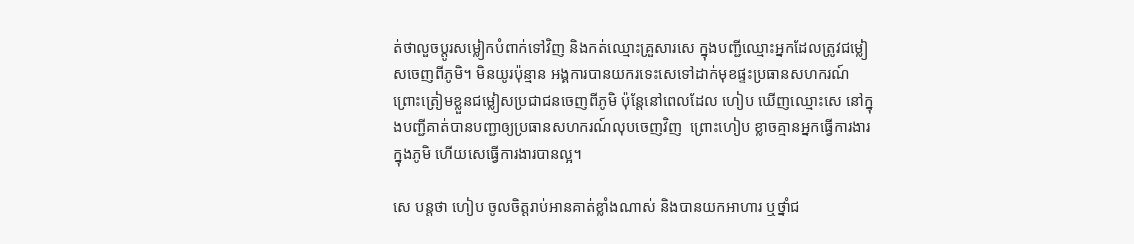ត់ថាលួចប្ដូរសម្លៀកបំពាក់ទៅវិញ និងកត់ឈ្មោះគ្រួសារសេ ក្នុងបញ្ជីឈ្មោះអ្នកដែលត្រូវជម្លៀសចេញពីភូមិ។ មិនយូរប៉ុន្មាន អង្គការបានយករទេះសេទៅដាក់មុខផ្ទះប្រធានសហករណ៍ ព្រោះត្រៀមខ្លួនជម្លៀសប្រជាជនចេញពីភូមិ ប៉ុន្តែនៅពេលដែល ហៀប ឃើញឈ្មោះសេ នៅក្នុងបញ្ជីគាត់បានបញ្ជាឲ្យប្រធានសហករណ៍លុបចេញវិញ  ព្រោះហៀប ខ្លាចគ្មានអ្នកធ្វើការងារក្នុងភូមិ ហើយសេធ្វើការងារបានល្អ។

សេ បន្តថា ហៀប ចូលចិត្តរាប់អានគាត់ខ្លាំងណាស់ និងបានយកអាហារ ឬថ្នាំជ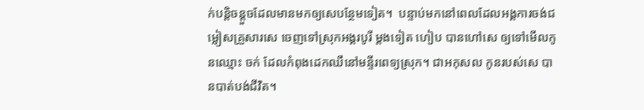ក់បន្តិចន្តួចដែលមានមកឲ្យសេបន្ថែមទៀត។  បន្ទាប់មកនៅពេលដែលអង្គការចង់ជម្លៀសគ្រួសារសេ ចេញទៅស្រុកអង្គរបូរី ម្ដងទៀត ហៀប បានហៅសេ ឲ្យទៅមើលកូនឈ្មោះ ចក់ ដែលកំពុងដេកឈឺនៅមន្ទីរពេទ្យស្រុក។ ជាអកុសល កូនរបស់សេ បានបាត់បង់ជីវិត។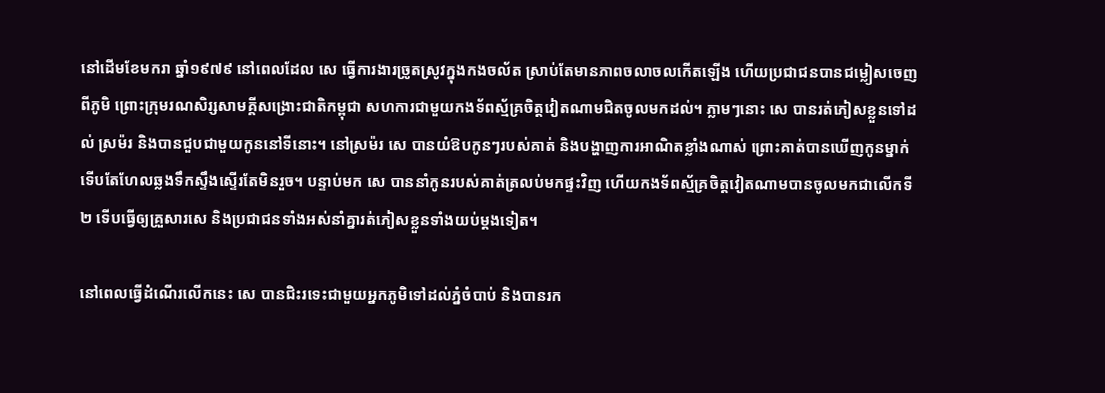នៅដើមខែមករា ឆ្នាំ១៩៧៩ នៅពេលដែល សេ ធ្វើការងារច្រូតស្រូវក្នុងកងចល័ត ស្រាប់តែមានភាពចលាចលកើតឡើង ហើយប្រជាជនបានជម្លៀសចេញពីភូមិ ព្រោះក្រុមរណសិរ្សសាមគ្គីសង្រោះជាតិកម្ពុជា សហការជាមួយកងទ័ពស្ម័គ្រចិត្តវៀតណាមជិតចូលមកដល់។ ភ្លាមៗនោះ សេ បានរត់ភៀសខ្លួនទៅដល់ ស្រម៉រ និងបានជួបជាមួយកូននៅទីនោះ។ នៅស្រម៉រ សេ បានយំឱបកូនៗរបស់គាត់ និងបង្ហាញការអាណិតខ្លាំងណាស់ ព្រោះគាត់បានឃើញកូនម្នាក់ទើបតែហែលឆ្លងទឹកស្ទឹងស្ទើរតែមិនរួច។ បន្ទាប់មក សេ បាននាំកូនរបស់គាត់ត្រលប់មកផ្ទះវិញ ហើយកងទ័ពស្ម័គ្រចិត្តវៀតណាមបានចូលមកជាលើកទី២ ទើបធ្វើឲ្យគ្រួសារសេ និងប្រជាជនទាំងអស់នាំគ្នារត់ភៀសខ្លួនទាំងយប់ម្ដងទៀត។

នៅពេលធ្វើដំណើរលើកនេះ សេ បានជិះរទេះជាមួយអ្នកភូមិទៅដល់ភ្នំចំបាប់ និងបានរក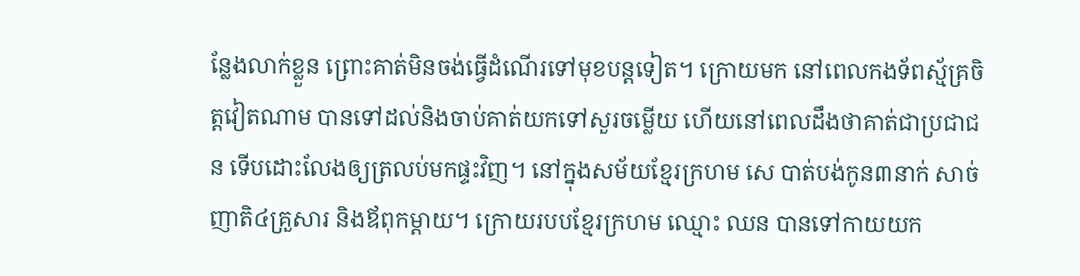ន្លែងលាក់ខ្លួន ព្រោះគាត់មិនចង់ធ្វើដំណើរទៅមុខបន្តទៀត។ ក្រោយមក នៅពេលកងទ័ពស្ម័គ្រចិត្តវៀតណាម បានទៅដល់និងចាប់គាត់យកទៅសួរចម្លើយ ហើយនៅពេលដឹងថាគាត់ជាប្រជាជន ទើបដោះលែងឲ្យត្រលប់មកផ្ទះវិញ។ នៅក្នុងសម័យខ្មែរក្រហម សេ បាត់បង់កូន៣នាក់ សាច់ញាតិ៤គ្រួសារ និងឪពុកម្ដាយ។ ក្រោយរបបខ្មែរក្រហម ឈ្មោះ ឈន បានទៅកាយយក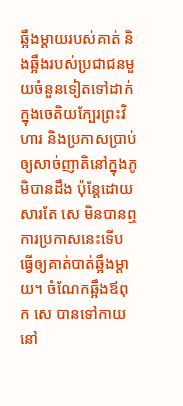ឆ្អឹងម្ដាយរបស់គាត់ និងឆ្អឹងរបស់ប្រជាជនមួយចំនួនទៀតទៅដាក់ក្នុងចេតិយក្បែរព្រះវិហារ និងប្រកាសប្រាប់ឲ្យសាច់ញាតិនៅក្នុងភូមិបានដឹង ប៉ុន្តែដោយសារតែ សេ មិនបានឮការប្រកាសនេះទើបធ្វើឲ្យគាត់បាត់ឆ្អឹងម្ដាយ។ ចំណែកឆ្អឹងឪពុក សេ បានទៅកាយនៅ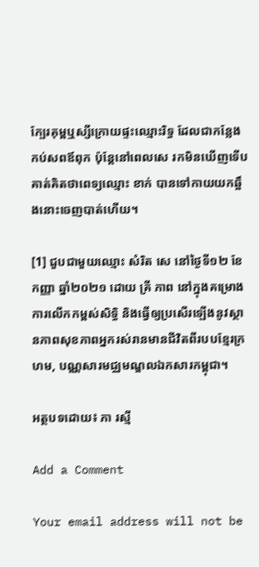ក្បែរគុម្ពឬស្សីក្រោយផ្ទះឈ្មោះរិទ្ធ ដែលជាកន្លែងកប់សពឪពុក ប៉ុន្តែនៅពេលសេ រកមិនឃើញទើបគាត់គិតថាពេទ្យឈ្មោះ ខាក់ បានទៅកាយយកឆ្អឹងនោះចេញបាត់ហើយ។

[1] ជួបជាមួយឈ្មោះ សំរិត សេ នៅថ្ងៃទី១២ ខែកញ្ញា ឆ្នាំ២០២១ ដោយ គ្រី ភាព នៅក្នុងគម្រោងការលើកកម្ពស់សិទ្ធិ និងធ្វើឲ្យប្រសើរឡើងនូវស្ថានភាពសុខភាពអ្នករស់រានមានជីវិតពីរបបខ្មែរក្រហម, បណ្ណសារមជ្ឈមណ្ឌលឯកសារកម្ពុជា។

អត្ថបទដោយ៖ ភា រស្មី

Add a Comment

Your email address will not be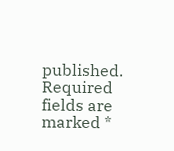published. Required fields are marked *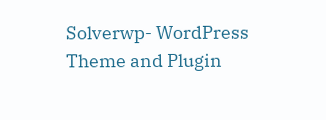Solverwp- WordPress Theme and Plugin